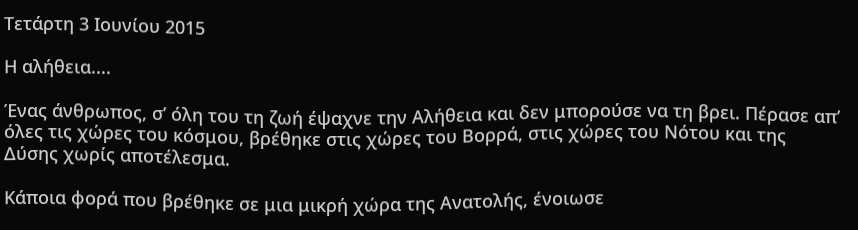Τετάρτη 3 Ιουνίου 2015

Η αλήθεια....

Ένας άνθρωπος, σ’ όλη του τη ζωή έψαχνε την Αλήθεια και δεν μπορούσε να τη βρει. Πέρασε απ’ όλες τις χώρες του κόσμου, βρέθηκε στις χώρες του Βορρά, στις χώρες του Νότου και της Δύσης χωρίς αποτέλεσμα.

Κάποια φορά που βρέθηκε σε μια μικρή χώρα της Ανατολής, ένοιωσε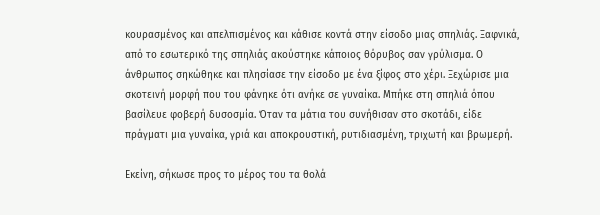κουρασμένος και απελπισμένος και κάθισε κοντά στην είσοδο μιας σπηλιάς. Ξαφνικά, από το εσωτερικό της σπηλιάς ακούστηκε κάποιος θόρυβος σαν γρύλισμα. Ο άνθρωπος σηκώθηκε και πλησίασε την είσοδο με ένα ξίφος στο χέρι. Ξεχώρισε μια σκοτεινή μορφή που του φάνηκε ότι ανήκε σε γυναίκα. Μπήκε στη σπηλιά όπου βασίλευε φοβερή δυσοσμία. Όταν τα μάτια του συνήθισαν στο σκοτάδι, είδε πράγματι μια γυναίκα, γριά και αποκρουστική, ρυτιδιασμένη, τριχωτή και βρωμερή.

Εκείνη, σήκωσε προς το μέρος του τα θολά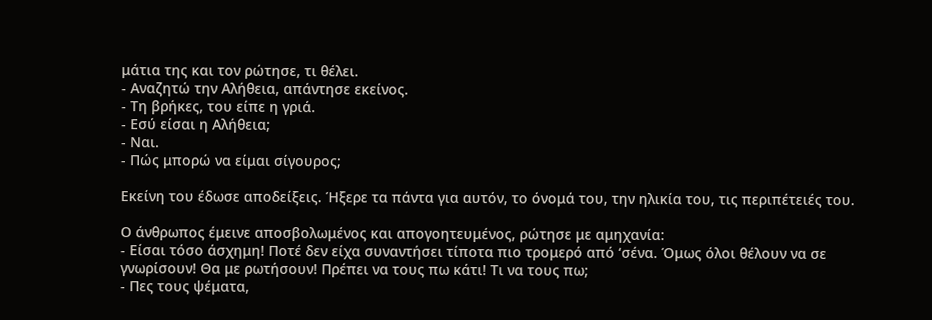μάτια της και τον ρώτησε, τι θέλει.
- Αναζητώ την Αλήθεια, απάντησε εκείνος.
- Τη βρήκες, του είπε η γριά.
- Εσύ είσαι η Αλήθεια;
- Ναι.
- Πώς μπορώ να είμαι σίγουρος;

Εκείνη του έδωσε αποδείξεις. Ήξερε τα πάντα για αυτόν, το όνομά του, την ηλικία του, τις περιπέτειές του.

Ο άνθρωπος έμεινε αποσβολωμένος και απογοητευμένος, ρώτησε με αμηχανία:
- Είσαι τόσο άσχημη! Ποτέ δεν είχα συναντήσει τίποτα πιο τρομερό από ‘σένα. Όμως όλοι θέλουν να σε γνωρίσουν! Θα με ρωτήσουν! Πρέπει να τους πω κάτι! Τι να τους πω;
- Πες τους ψέματα,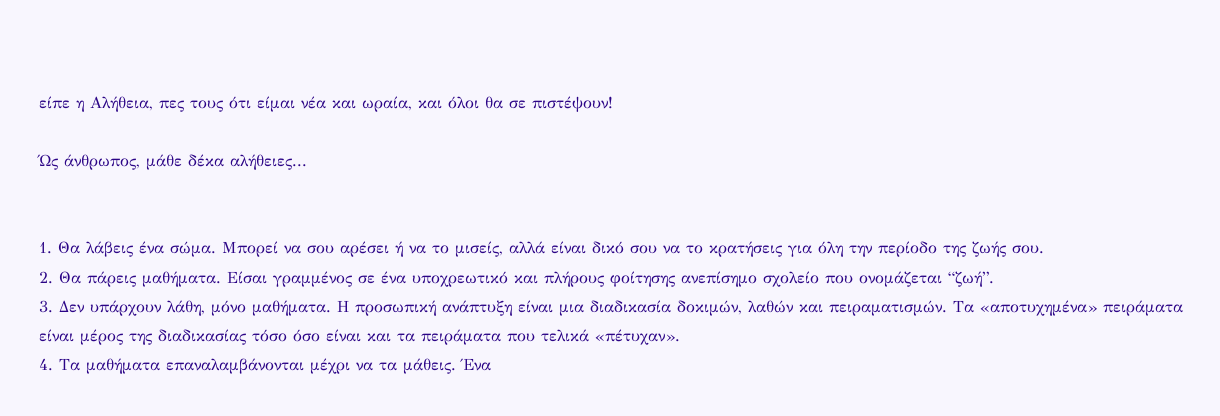είπε η Αλήθεια, πες τους ότι είμαι νέα και ωραία, και όλοι θα σε πιστέψουν!

Ώς άνθρωπος, μάθε δέκα αλήθειες...


1. Θα λάβεις ένα σώμα. Μπορεί να σου αρέσει ή να το μισείς, αλλά είναι δικό σου να το κρατήσεις για όλη την περίοδο της ζωής σου.
2. Θα πάρεις μαθήματα. Είσαι γραμμένος σε ένα υποχρεωτικό και πλήρους φοίτησης ανεπίσημο σχολείο που ονομάζεται “ζωή”.
3. Δεν υπάρχουν λάθη, μόνο μαθήματα. Η προσωπική ανάπτυξη είναι μια διαδικασία δοκιμών, λαθών και πειραματισμών. Τα «αποτυχημένα» πειράματα είναι μέρος της διαδικασίας τόσο όσο είναι και τα πειράματα που τελικά «πέτυχαν».
4. Τα μαθήματα επαναλαμβάνονται μέχρι να τα μάθεις. Ένα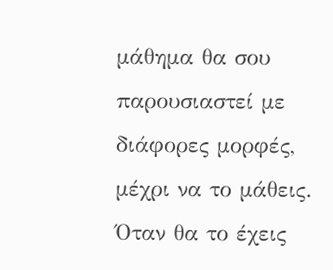μάθημα θα σου παρουσιαστεί με διάφορες μορφές, μέχρι να το μάθεις. Όταν θα το έχεις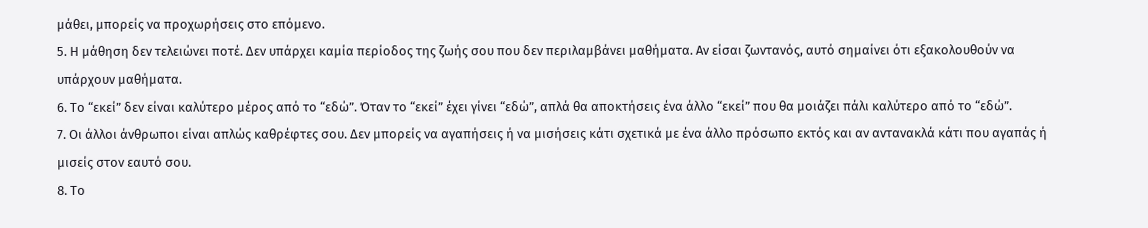μάθει, μπορείς να προχωρήσεις στο επόμενο.
5. Η μάθηση δεν τελειώνει ποτέ. Δεν υπάρχει καμία περίοδος της ζωής σου που δεν περιλαμβάνει μαθήματα. Αν είσαι ζωντανός, αυτό σημαίνει ότι εξακολουθούν να υπάρχουν μαθήματα.
6. Το “εκεί” δεν είναι καλύτερο μέρος από το “εδώ”. Όταν το “εκεί” έχει γίνει “εδώ”, απλά θα αποκτήσεις ένα άλλο “εκεί” που θα μοιάζει πάλι καλύτερο από το “εδώ”.
7. Οι άλλοι άνθρωποι είναι απλώς καθρέφτες σου. Δεν μπορείς να αγαπήσεις ή να μισήσεις κάτι σχετικά με ένα άλλο πρόσωπο εκτός και αν αντανακλά κάτι που αγαπάς ή μισείς στον εαυτό σου.
8. Το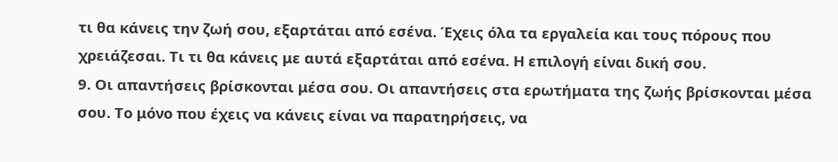τι θα κάνεις την ζωή σου, εξαρτάται από εσένα. Έχεις όλα τα εργαλεία και τους πόρους που χρειάζεσαι. Τι τι θα κάνεις με αυτά εξαρτάται από εσένα. Η επιλογή είναι δική σου.
9. Οι απαντήσεις βρίσκονται μέσα σου. Οι απαντήσεις στα ερωτήματα της ζωής βρίσκονται μέσα σου. Το μόνο που έχεις να κάνεις είναι να παρατηρήσεις, να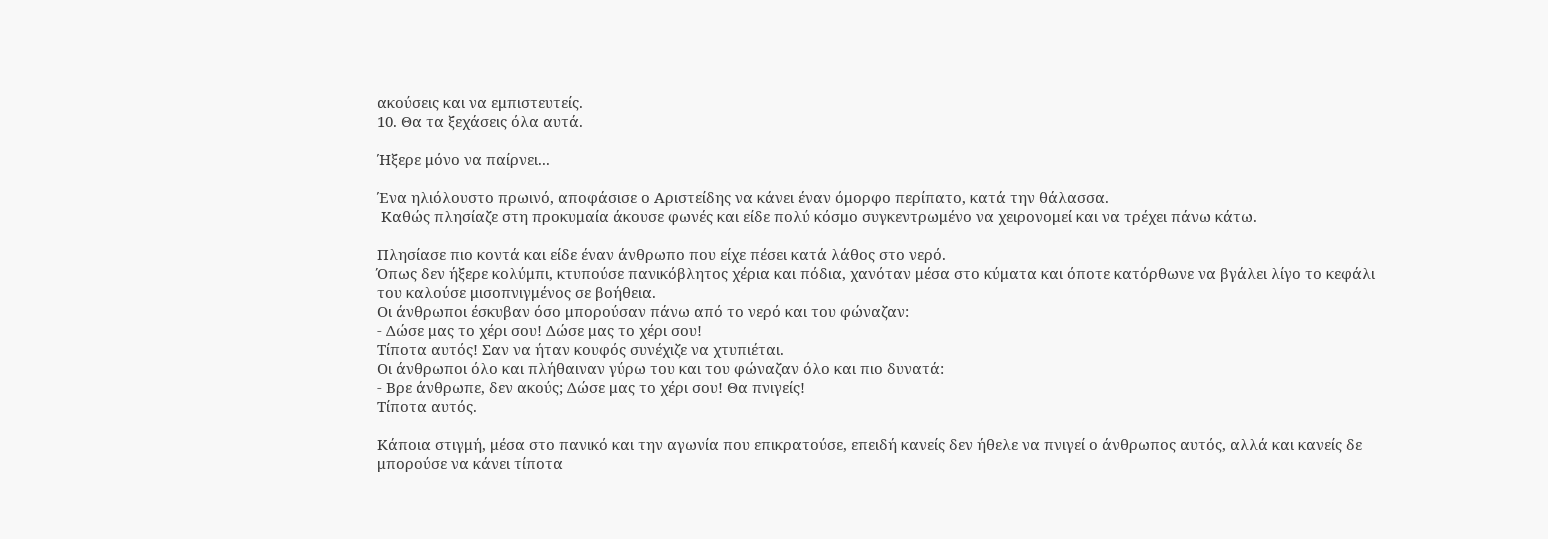ακούσεις και να εμπιστευτείς.
10. Θα τα ξεχάσεις όλα αυτά.

Ήξερε μόνο να παίρνει...

Ένα ηλιόλουστο πρωινό, αποφάσισε ο Αριστείδης να κάνει έναν όμορφο περίπατο, κατά την θάλασσα.
 Καθώς πλησίαζε στη προκυμαία άκουσε φωνές και είδε πολύ κόσμο συγκεντρωμένο να χειρονομεί και να τρέχει πάνω κάτω.

Πλησίασε πιο κοντά και είδε έναν άνθρωπο που είχε πέσει κατά λάθος στο νερό.
Όπως δεν ήξερε κολύμπι, κτυπούσε πανικόβλητος χέρια και πόδια, χανόταν μέσα στο κύματα και όποτε κατόρθωνε να βγάλει λίγο το κεφάλι του καλούσε μισοπνιγμένος σε βοήθεια.
Οι άνθρωποι έσκυβαν όσο μπορούσαν πάνω από το νερό και του φώναζαν:
- Δώσε μας το χέρι σου! Δώσε μας το χέρι σου!
Τίποτα αυτός! Σαν να ήταν κουφός συνέχιζε να χτυπιέται.
Οι άνθρωποι όλο και πλήθαιναν γύρω του και του φώναζαν όλο και πιο δυνατά:
- Βρε άνθρωπε, δεν ακούς; Δώσε μας το χέρι σου! Θα πνιγείς!
Τίποτα αυτός.

Κάποια στιγμή, μέσα στο πανικό και την αγωνία που επικρατούσε, επειδή κανείς δεν ήθελε να πνιγεί ο άνθρωπος αυτός, αλλά και κανείς δε μπορούσε να κάνει τίποτα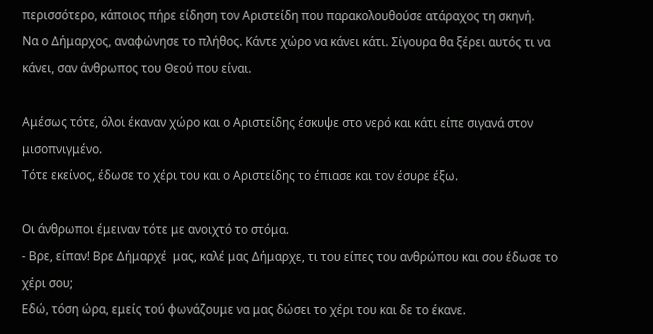περισσότερο, κάποιος πήρε είδηση τον Αριστείδη που παρακολουθούσε ατάραχος τη σκηνή.
Να ο Δήμαρχος, αναφώνησε το πλήθος. Κάντε χώρο να κάνει κάτι. Σίγουρα θα ξέρει αυτός τι να κάνει, σαν άνθρωπος του Θεού που είναι.

Αμέσως τότε, όλοι έκαναν χώρο και ο Αριστείδης έσκυψε στο νερό και κάτι είπε σιγανά στον μισοπνιγμένο.
Tότε εκείνος, έδωσε το χέρι του και ο Αριστείδης το έπιασε και τον έσυρε έξω.

Οι άνθρωποι έμειναν τότε με ανοιχτό το στόμα.
- Βρε, είπαν! Βρε Δήμαρχέ  μας, καλέ μας Δήμαρχε, τι του είπες του ανθρώπου και σου έδωσε το χέρι σου;
Εδώ, τόση ώρα, εμείς τού φωνάζουμε να μας δώσει το χέρι του και δε το έκανε.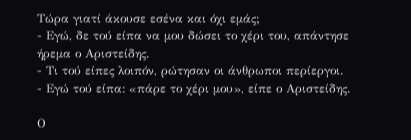Τώρα γιατί άκουσε εσένα και όχι εμάς;
- Εγώ, δε τού είπα να μου δώσει το χέρι του, απάντησε ήρεμα ο Αριστείδης.
- Τι τού είπες λοιπόν, ρώτησαν οι άνθρωποι περίεργοι.
- Εγώ τού είπα: «πάρε το χέρι μου», είπε ο Αριστείδης.

Ο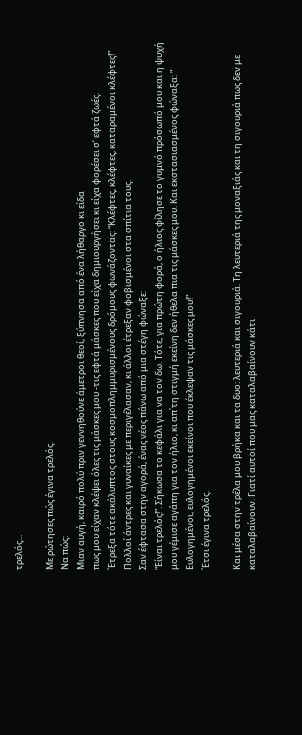τρελός...

Με ρώτησες πώς έγινα τρελός.
Να πώς:
Μιαν αυγή, καιρό πολύ πριν γεννηθούνε άμετροι θεοί, ξύπνησα από ένα λήθαργο κι είδα
πως μου είχαν κλέψει όλες τις μάσκες μου -τις εφτά μάσκες που είχα δημιουργήσει κι είχα φορέσει σ’ εφτά ζωές.
΄Ετρεξα τότε ακάλυπτος στους κοσμοπλημμυρισμένους δρόμους φωνάζοντας: “Κλέφτες, κλέφτες, καταραμένοι κλέφτες!”
Πολλοί άντρες και γυναίκες με περιγέλασαν, κι άλλοι έτρεξαν φοβισμένοι στα σπίτια τους.
Σαν έφτασα στην αγορά, ένας νέος πάνω από μια στέγη φώναξε:
“Είναι τρελός!”. Σήκωσα το κεφάλι για να τον δω. Τότε, για πρώτη φορά, ο ήλιος φίλησε το γυμνό πρόσωπό μου και η ψυχή μου γέμισε αγάπη για τον ήλιο, κι απ΄τη στιγμή εκείνη δεν ήθελα πια τις μάσκες μου. Και εκστασιασμένος φώναξα: ” Ευλογημένοι, ευλογημένοι εκείνοι που έκλεψαν τις μάσκες μου!”
΄Ετσι έγινα τρελός.

Και μέσα στην τρέλα μου βρήκα και τα δυο: λευτεριά και σιγουριά. Τη λευτεριά της μοναξιάς και τη σιγουριά πως δεν με καταλαβαίνουν. Γιατί αυτοί που μας καταλαβαίνουν κάτι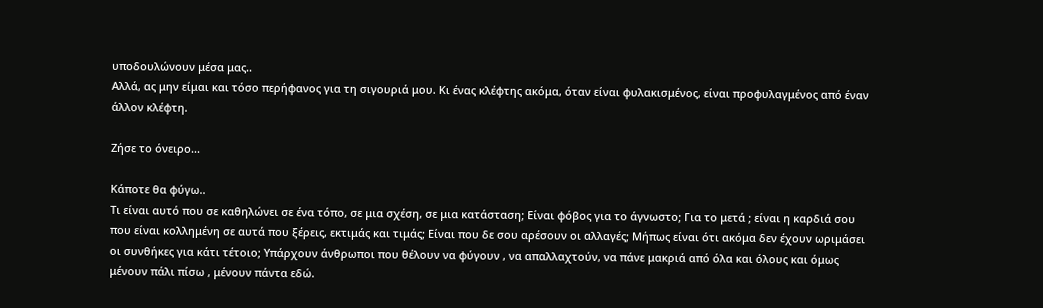υποδουλώνουν μέσα μας..
Αλλά, ας μην είμαι και τόσο περήφανος για τη σιγουριά μου. Κι ένας κλέφτης ακόμα, όταν είναι φυλακισμένος, είναι προφυλαγμένος από έναν άλλον κλέφτη.

Ζήσε το όνειρο...

Κάποτε θα φύγω..
Τι είναι αυτό που σε καθηλώνει σε ένα τόπο, σε μια σχέση, σε μια κατάσταση; Είναι φόβος για το άγνωστο; Για το μετά ; είναι η καρδιά σου που είναι κολλημένη σε αυτά που ξέρεις, εκτιμάς και τιμάς; Είναι που δε σου αρέσουν οι αλλαγές; Μήπως είναι ότι ακόμα δεν έχουν ωριμάσει οι συνθήκες για κάτι τέτοιο; Υπάρχουν άνθρωποι που θέλουν να φύγουν , να απαλλαχτούν, να πάνε μακριά από όλα και όλους και όμως μένουν πάλι πίσω , μένουν πάντα εδώ.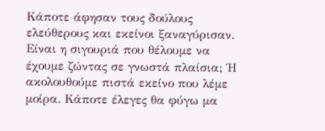Κάποτε άφησαν τους δούλους ελεύθερους και εκείνοι ξαναγύρισαν. Είναι η σιγουριά που θέλουμε να έχουμε ζώντας σε γνωστά πλαίσια; Ή ακολουθούμε πιστά εκείνο που λέμε μοίρα. Κάποτε έλεγες θα φύγω μα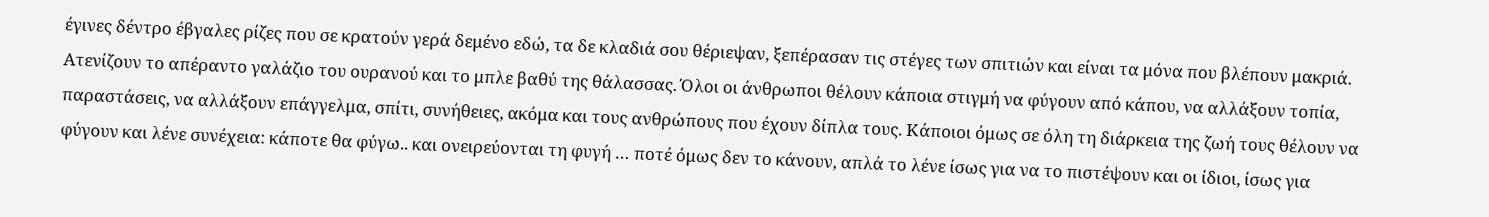έγινες δέντρο έβγαλες ρίζες που σε κρατούν γερά δεμένο εδώ, τα δε κλαδιά σου θέριεψαν, ξεπέρασαν τις στέγες των σπιτιών και είναι τα μόνα που βλέπουν μακριά. Ατενίζουν το απέραντο γαλάζιο του ουρανού και το μπλε βαθύ της θάλασσας. Όλοι οι άνθρωποι θέλουν κάποια στιγμή να φύγουν από κάπου, να αλλάξουν τοπία, παραστάσεις, να αλλάξουν επάγγελμα, σπίτι, συνήθειες, ακόμα και τους ανθρώπους που έχουν δίπλα τους. Κάποιοι όμως σε όλη τη διάρκεια της ζωή τους θέλουν να φύγουν και λένε συνέχεια: κάποτε θα φύγω.. και ονειρεύονται τη φυγή … ποτέ όμως δεν το κάνουν, απλά το λένε ίσως για να το πιστέψουν και οι ίδιοι, ίσως για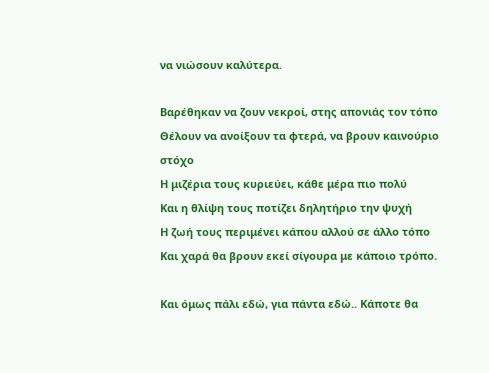να νιώσουν καλύτερα.

Βαρέθηκαν να ζουν νεκροί, στης απονιάς τον τόπο
Θέλουν να ανοίξουν τα φτερά, να βρουν καινούριο στόχο
Η μιζέρια τους κυριεύει, κάθε μέρα πιο πολύ
Και η θλίψη τους ποτίζει δηλητήριο την ψυχή
Η ζωή τους περιμένει κάπου αλλού σε άλλο τόπο
Και χαρά θα βρουν εκεί σίγουρα με κάποιο τρόπο.

Και όμως πάλι εδώ, για πάντα εδώ.. Κάποτε θα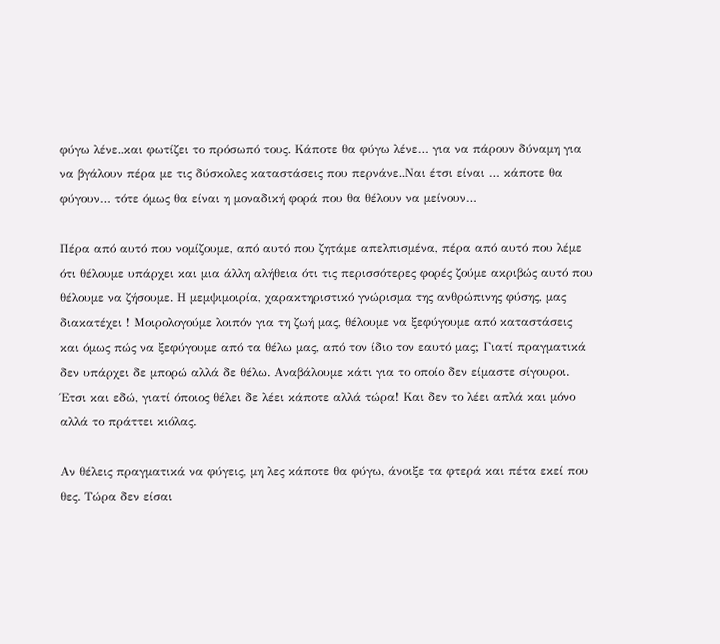φύγω λένε..και φωτίζει το πρόσωπό τους. Κάποτε θα φύγω λένε… για να πάρουν δύναμη για να βγάλουν πέρα με τις δύσκολες καταστάσεις που περνάνε..Ναι έτσι είναι … κάποτε θα φύγουν… τότε όμως θα είναι η μοναδική φορά που θα θέλουν να μείνουν…

Πέρα από αυτό που νομίζουμε, από αυτό που ζητάμε απελπισμένα, πέρα από αυτό που λέμε ότι θέλουμε υπάρχει και μια άλλη αλήθεια ότι τις περισσότερες φορές ζούμε ακριβώς αυτό που θέλουμε να ζήσουμε. Η μεμψιμοιρία, χαρακτηριστικό γνώρισμα της ανθρώπινης φύσης, μας διακατέχει ! Μοιρολογούμε λοιπόν για τη ζωή μας, θέλουμε να ξεφύγουμε από καταστάσεις και όμως πώς να ξεφύγουμε από τα θέλω μας, από τον ίδιο τον εαυτό μας; Γιατί πραγματικά δεν υπάρχει δε μπορώ αλλά δε θέλω. Αναβάλουμε κάτι για το οποίο δεν είμαστε σίγουροι. Έτσι και εδώ, γιατί όποιος θέλει δε λέει κάποτε αλλά τώρα! Και δεν το λέει απλά και μόνο αλλά το πράττει κιόλας.

Αν θέλεις πραγματικά να φύγεις, μη λες κάποτε θα φύγω, άνοιξε τα φτερά και πέτα εκεί που θες. Τώρα δεν είσαι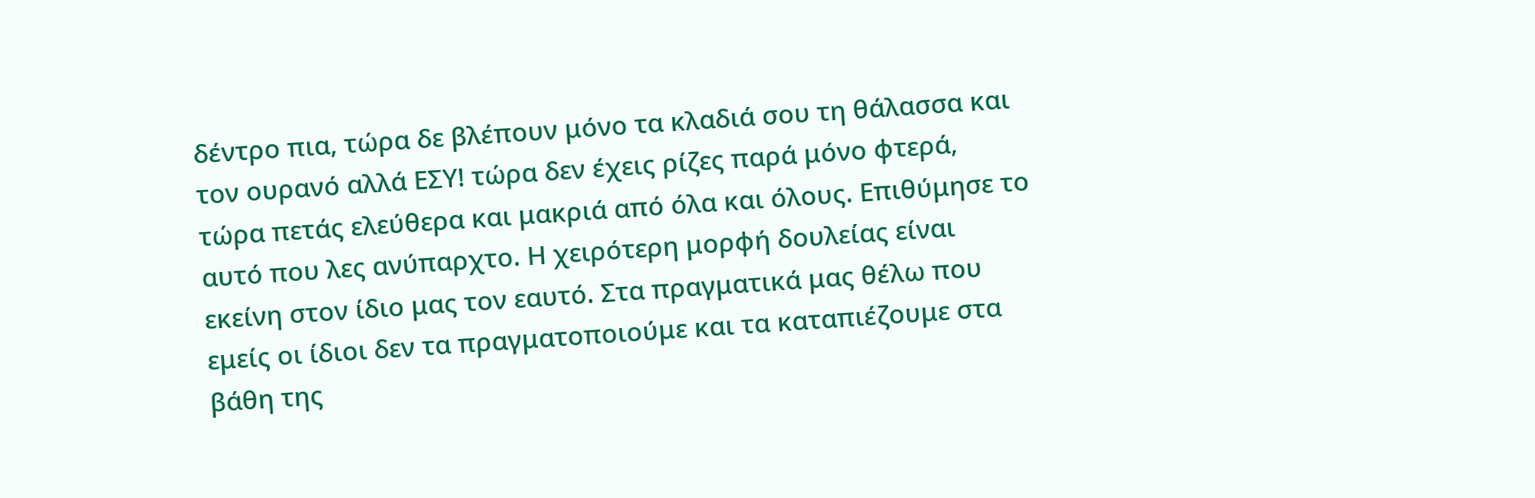δέντρο πια, τώρα δε βλέπουν μόνο τα κλαδιά σου τη θάλασσα και τον ουρανό αλλά ΕΣΥ! τώρα δεν έχεις ρίζες παρά μόνο φτερά, τώρα πετάς ελεύθερα και μακριά από όλα και όλους. Επιθύμησε το αυτό που λες ανύπαρχτο. Η χειρότερη μορφή δουλείας είναι εκείνη στον ίδιο μας τον εαυτό. Στα πραγματικά μας θέλω που εμείς οι ίδιοι δεν τα πραγματοποιούμε και τα καταπιέζουμε στα βάθη της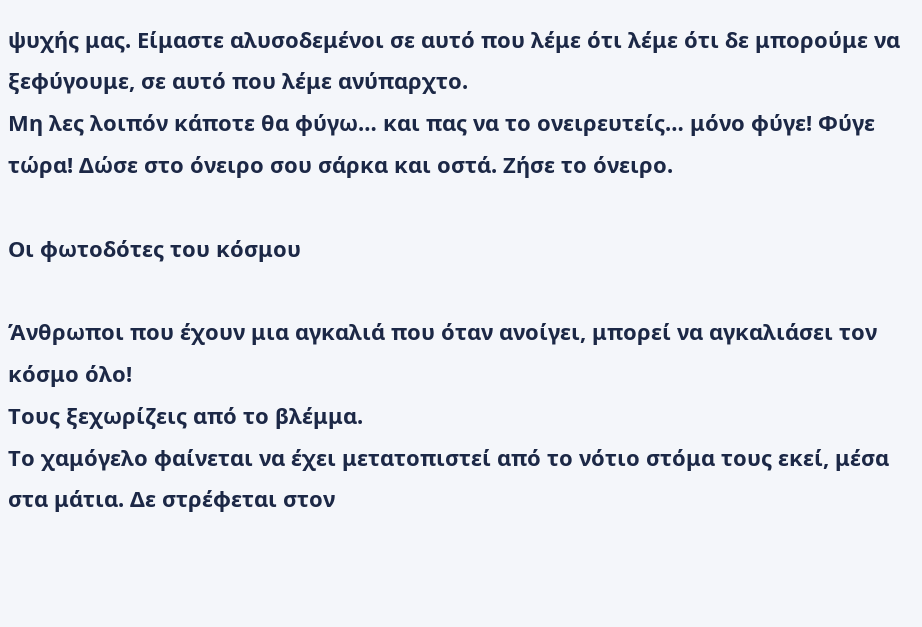ψυχής μας. Είμαστε αλυσοδεμένοι σε αυτό που λέμε ότι λέμε ότι δε μπορούμε να ξεφύγουμε, σε αυτό που λέμε ανύπαρχτο.
Μη λες λοιπόν κάποτε θα φύγω… και πας να το ονειρευτείς… μόνο φύγε! Φύγε τώρα! Δώσε στο όνειρο σου σάρκα και οστά. Ζήσε το όνειρο.

Οι φωτοδότες του κόσμου

Άνθρωποι που έχουν μια αγκαλιά που όταν ανοίγει, μπορεί να αγκαλιάσει τον κόσμο όλο!
Τους ξεχωρίζεις από το βλέμμα.
Το χαμόγελο φαίνεται να έχει μετατοπιστεί από το νότιο στόμα τους εκεί, μέσα στα μάτια. Δε στρέφεται στον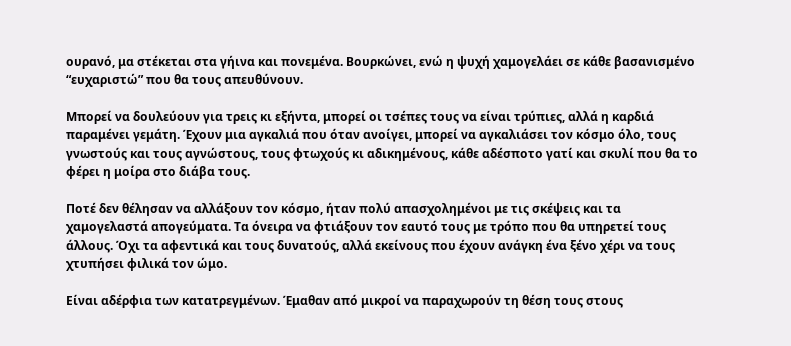ουρανό, μα στέκεται στα γήινα και πονεμένα. Βουρκώνει, ενώ η ψυχή χαμογελάει σε κάθε βασανισμένο “ευχαριστώ” που θα τους απευθύνουν.

Μπορεί να δουλεύουν για τρεις κι εξήντα, μπορεί οι τσέπες τους να είναι τρύπιες, αλλά η καρδιά παραμένει γεμάτη. Έχουν μια αγκαλιά που όταν ανοίγει, μπορεί να αγκαλιάσει τον κόσμο όλο, τους γνωστούς και τους αγνώστους, τους φτωχούς κι αδικημένους, κάθε αδέσποτο γατί και σκυλί που θα το φέρει η μοίρα στο διάβα τους.

Ποτέ δεν θέλησαν να αλλάξουν τον κόσμο, ήταν πολύ απασχολημένοι με τις σκέψεις και τα χαμογελαστά απογεύματα. Τα όνειρα να φτιάξουν τον εαυτό τους με τρόπο που θα υπηρετεί τους άλλους. Όχι τα αφεντικά και τους δυνατούς, αλλά εκείνους που έχουν ανάγκη ένα ξένο χέρι να τους χτυπήσει φιλικά τον ώμο.

Είναι αδέρφια των κατατρεγμένων. Έμαθαν από μικροί να παραχωρούν τη θέση τους στους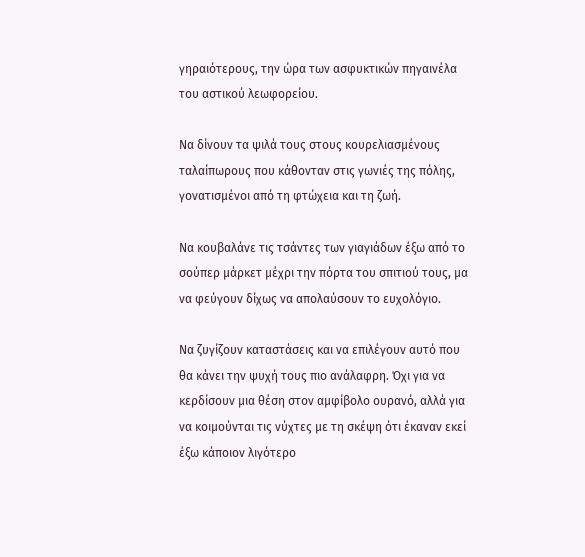γηραιότερους, την ώρα των ασφυκτικών πηγαινέλα του αστικού λεωφορείου.

Να δίνουν τα ψιλά τους στους κουρελιασμένους ταλαίπωρους που κάθονταν στις γωνιές της πόλης, γονατισμένοι από τη φτώχεια και τη ζωή.

Να κουβαλάνε τις τσάντες των γιαγιάδων έξω από το σούπερ μάρκετ μέχρι την πόρτα του σπιτιού τους, μα να φεύγουν δίχως να απολαύσουν το ευχολόγιο.

Να ζυγίζουν καταστάσεις και να επιλέγουν αυτό που θα κάνει την ψυχή τους πιο ανάλαφρη. Όχι για να κερδίσουν μια θέση στον αμφίβολο ουρανό, αλλά για να κοιμούνται τις νύχτες με τη σκέψη ότι έκαναν εκεί έξω κάποιον λιγότερο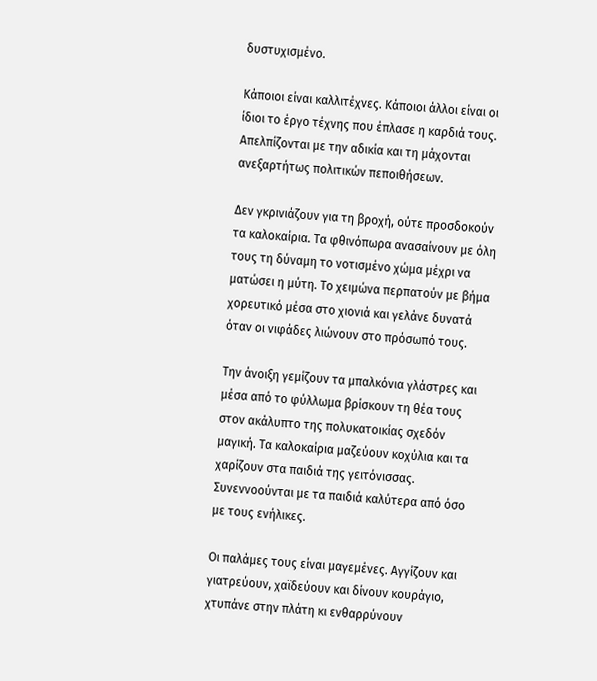δυστυχισμένο.

Κάποιοι είναι καλλιτέχνες. Κάποιοι άλλοι είναι οι ίδιοι το έργο τέχνης που έπλασε η καρδιά τους. Απελπίζονται με την αδικία και τη μάχονται ανεξαρτήτως πολιτικών πεποιθήσεων.

Δεν γκρινιάζουν για τη βροχή, ούτε προσδοκούν τα καλοκαίρια. Τα φθινόπωρα ανασαίνουν με όλη τους τη δύναμη το νοτισμένο χώμα μέχρι να ματώσει η μύτη. Το χειμώνα περπατούν με βήμα χορευτικό μέσα στο χιονιά και γελάνε δυνατά όταν οι νιφάδες λιώνουν στο πρόσωπό τους.

Την άνοιξη γεμίζουν τα μπαλκόνια γλάστρες και μέσα από το φύλλωμα βρίσκουν τη θέα τους στον ακάλυπτο της πολυκατοικίας σχεδόν μαγική. Τα καλοκαίρια μαζεύουν κοχύλια και τα χαρίζουν στα παιδιά της γειτόνισσας. Συνεννοούνται με τα παιδιά καλύτερα από όσο με τους ενήλικες.

Οι παλάμες τους είναι μαγεμένες. Αγγίζουν και γιατρεύουν, χαϊδεύουν και δίνουν κουράγιο, χτυπάνε στην πλάτη κι ενθαρρύνουν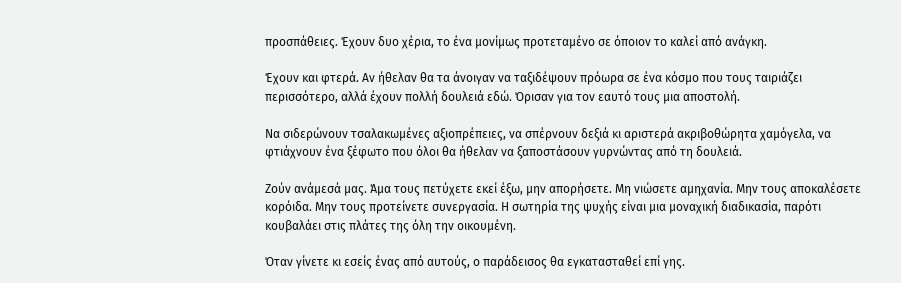προσπάθειες. Έχουν δυο χέρια, το ένα μονίμως προτεταμένο σε όποιον το καλεί από ανάγκη.

Έχουν και φτερά. Αν ήθελαν θα τα άνοιγαν να ταξιδέψουν πρόωρα σε ένα κόσμο που τους ταιριάζει περισσότερο, αλλά έχουν πολλή δουλειά εδώ. Όρισαν για τον εαυτό τους μια αποστολή.

Να σιδερώνουν τσαλακωμένες αξιοπρέπειες, να σπέρνουν δεξιά κι αριστερά ακριβοθώρητα χαμόγελα, να φτιάχνουν ένα ξέφωτο που όλοι θα ήθελαν να ξαποστάσουν γυρνώντας από τη δουλειά.

Ζούν ανάμεσά μας. Άμα τους πετύχετε εκεί έξω, μην απορήσετε. Μη νιώσετε αμηχανία. Μην τους αποκαλέσετε κορόιδα. Μην τους προτείνετε συνεργασία. Η σωτηρία της ψυχής είναι μια μοναχική διαδικασία, παρότι κουβαλάει στις πλάτες της όλη την οικουμένη.

Όταν γίνετε κι εσείς ένας από αυτούς, ο παράδεισος θα εγκατασταθεί επί γης.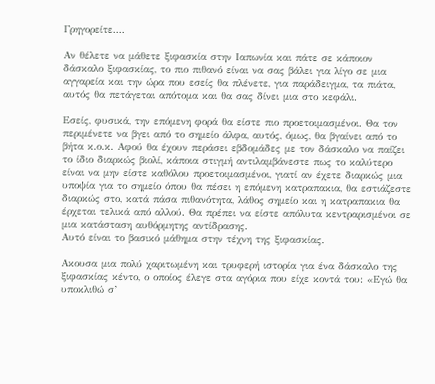Γρηγορείτε....

Aν θέλετε να μάθετε ξιφασκία στην Ιαπωνία και πάτε σε κάποιον δάσκαλο ξιφασκίας, το πιο πιθανό είναι να σας βάλει για λίγο σε μια αγγαρεία και την ώρα που εσείς θα πλένετε, για παράδειγμα, τα πιάτα, αυτός θα πετάγεται απότομα και θα σας δίνει μια στο κεφάλι.

Εσείς, φυσικά, την επόμενη φορά θα είστε πιο προετοιμασμένοι. Θα τον περιμένετε να βγει από το σημείο άλφα, αυτός, όμως, θα βγαίνει από το βήτα κ.ο.κ. Αφού θα έχουν περάσει εβδομάδες με τον δάσκαλο να παίζει το ίδιο διαρκώς βιολί, κάποια στιγμή αντιλαμβάνεστε πως το καλύτερο είναι να μην είστε καθόλου προετοιμασμένοι, γιατί αν έχετε διαρκώς μια υποψία για το σημείο όπου θα πέσει η επόμενη κατραπακια, θα εστιάζεστε διαρκώς στο, κατά πάσα πιθανότητα, λάθος σημείο και η κατραπακια θα έρχεται τελικά από αλλού. Θα πρέπει να είστε απόλυτα κεντραρισμένοι σε μια κατάσταση αυθόρμητης αντίδρασης.
Αυτό είναι το βασικό μάθημα στην τέχνη της ξιφασκίας.

Ακουσα μια πολύ χαριτωμένη και τρυφερή ιστορία για ένα δάσκαλο της ξιφασκίας κέντο, ο οποίος έλεγε στα αγόρια που είχε κοντά του: «Εγώ θα υποκλιθώ σ’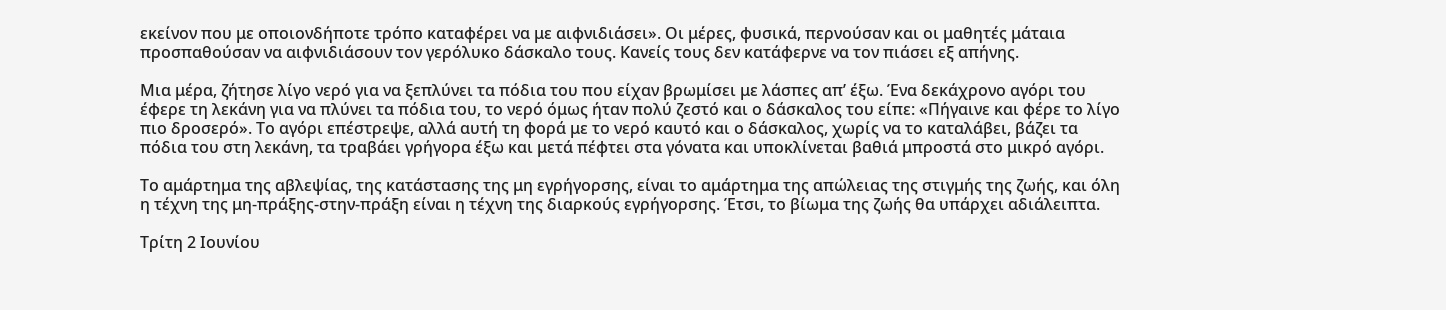εκείνον που με οποιονδήποτε τρόπο καταφέρει να με αιφνιδιάσει». Οι μέρες, φυσικά, περνούσαν και οι μαθητές μάταια προσπαθούσαν να αιφνιδιάσουν τον γερόλυκο δάσκαλο τους. Κανείς τους δεν κατάφερνε να τον πιάσει εξ απήνης.

Μια μέρα, ζήτησε λίγο νερό για να ξεπλύνει τα πόδια του που είχαν βρωμίσει με λάσπες απ’ έξω. Ένα δεκάχρονο αγόρι του έφερε τη λεκάνη για να πλύνει τα πόδια του, το νερό όμως ήταν πολύ ζεστό και ο δάσκαλος του είπε: «Πήγαινε και φέρε το λίγο πιο δροσερό». Το αγόρι επέστρεψε, αλλά αυτή τη φορά με το νερό καυτό και ο δάσκαλος, χωρίς να το καταλάβει, βάζει τα πόδια του στη λεκάνη, τα τραβάει γρήγορα έξω και μετά πέφτει στα γόνατα και υποκλίνεται βαθιά μπροστά στο μικρό αγόρι.

Το αμάρτημα της αβλεψίας, της κατάστασης της μη εγρήγορσης, είναι το αμάρτημα της απώλειας της στιγμής της ζωής, και όλη η τέχνη της μη-πράξης-στην-πράξη είναι η τέχνη της διαρκούς εγρήγορσης. Έτσι, το βίωμα της ζωής θα υπάρχει αδιάλειπτα.

Τρίτη 2 Ιουνίου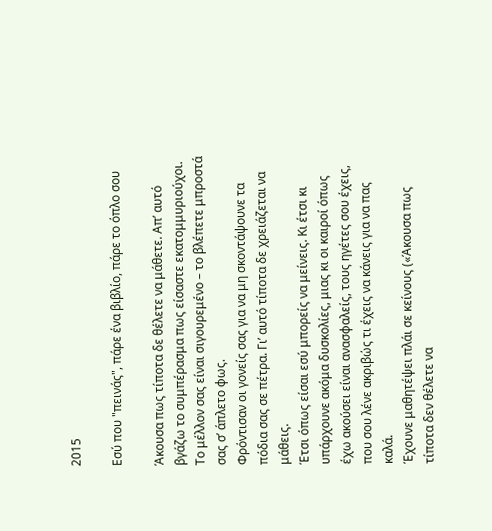2015

Εσύ που "πεινάς", πάρε ένα βιβλίο, πάρε το όπλο σου

Άκουσα πως τίποτα δε θέλετε να μάθετε. Απ’ αυτό βγάζω το συμπέρασμα πως είσαστε εκατομμυριούχοι.
Το μέλλον σας είναι σιγουρεμένο – το βλέπετε μπροστά σας σ’ άπλετο φως.
Φρόντισαν οι γονείς σας για να μη σκοντάψουνε τα πόδια σας σε πέτρα. Γι’ αυτό τίποτα δε χρειάζεται να μάθεις.
Έτσι όπως είσαι εσύ μπορείς να μείνεις. Κι έτσι κι υπάρχουνε ακόμα δυσκολίες, μιας κι οι καιροί όπως έχω ακούσει είναι ανασφαλείς, τους ηγέτες σου έχεις, που σου λένε ακριβώς τι έχεις να κάνεις για να πας καλά.
Έχουνε μαθητέψει πλάι σε κείνους («Άκουσα πως τίποτα δεν θέλετε να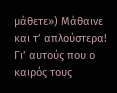μάθετε») Μάθαινε και τ’ απλούστερα!
Γι’ αυτούς που ο καιρός τους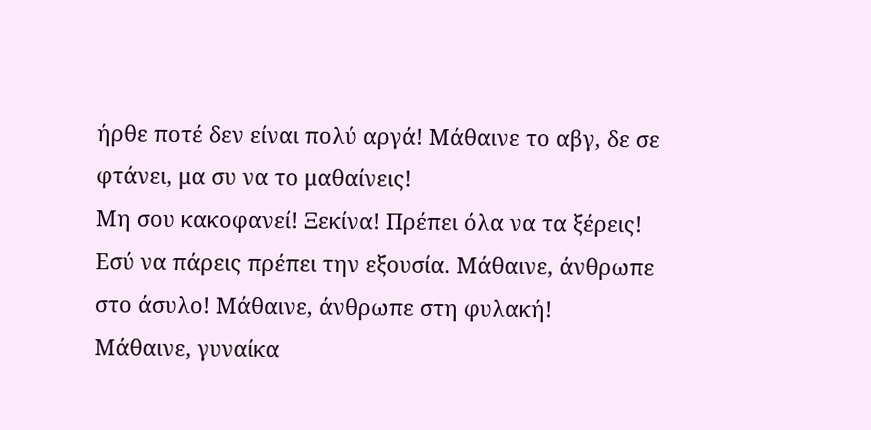ήρθε ποτέ δεν είναι πολύ αργά! Μάθαινε το αβγ, δε σε φτάνει, μα συ να το μαθαίνεις!
Μη σου κακοφανεί! Ξεκίνα! Πρέπει όλα να τα ξέρεις! Εσύ να πάρεις πρέπει την εξουσία. Μάθαινε, άνθρωπε στο άσυλο! Μάθαινε, άνθρωπε στη φυλακή!
Μάθαινε, γυναίκα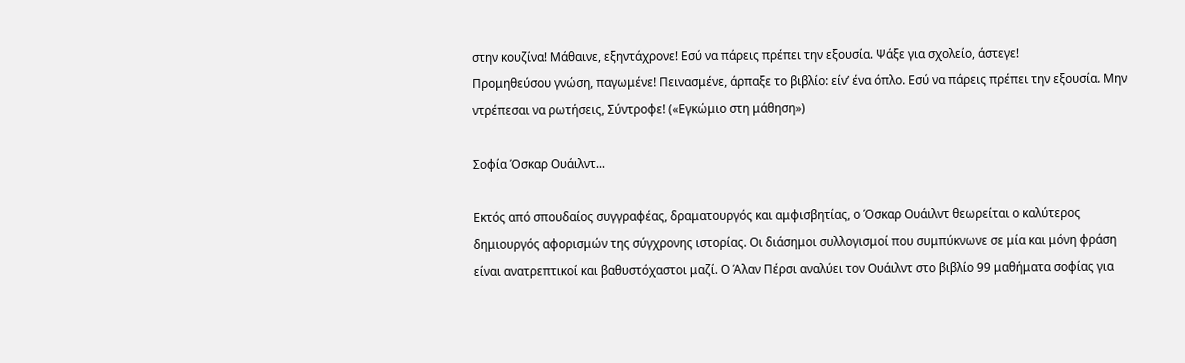στην κουζίνα! Μάθαινε, εξηντάχρονε! Εσύ να πάρεις πρέπει την εξουσία. Ψάξε για σχολείο, άστεγε!
Προμηθεύσου γνώση, παγωμένε! Πεινασμένε, άρπαξε το βιβλίο: είν’ ένα όπλο. Εσύ να πάρεις πρέπει την εξουσία. Μην ντρέπεσαι να ρωτήσεις, Σύντροφε! («Εγκώμιο στη μάθηση»)

Σοφία Όσκαρ Ουάιλντ...

Εκτός από σπουδαίος συγγραφέας, δραματουργός και αμφισβητίας, ο Όσκαρ Ουάιλντ θεωρείται ο καλύτερος δημιουργός αφορισμών της σύγχρονης ιστορίας. Οι διάσημοι συλλογισμοί που συμπύκνωνε σε μία και μόνη φράση είναι ανατρεπτικοί και βαθυστόχαστοι μαζί. Ο Άλαν Πέρσι αναλύει τον Ουάιλντ στο βιβλίο 99 μαθήματα σοφίας για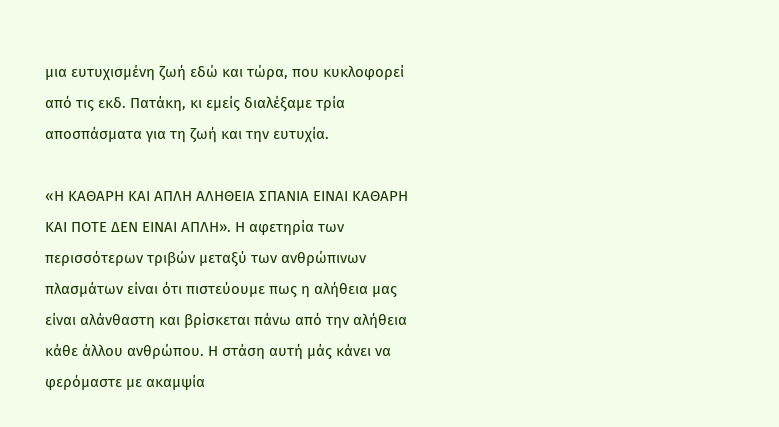μια ευτυχισμένη ζωή εδώ και τώρα, που κυκλοφορεί από τις εκδ. Πατάκη, κι εμείς διαλέξαμε τρία αποσπάσματα για τη ζωή και την ευτυχία.

«Η ΚΑΘΑΡΗ ΚΑΙ ΑΠΛΗ ΑΛΗΘΕΙΑ ΣΠΑΝΙΑ ΕΙΝΑΙ ΚΑΘΑΡΗ ΚΑΙ ΠΟΤΕ ΔΕΝ ΕΙΝΑΙ ΑΠΛΗ». Η αφετηρία των περισσότερων τριβών μεταξύ των ανθρώπινων πλασμάτων είναι ότι πιστεύουμε πως η αλήθεια μας είναι αλάνθαστη και βρίσκεται πάνω από την αλήθεια κάθε άλλου ανθρώπου. Η στάση αυτή μάς κάνει να φερόμαστε με ακαμψία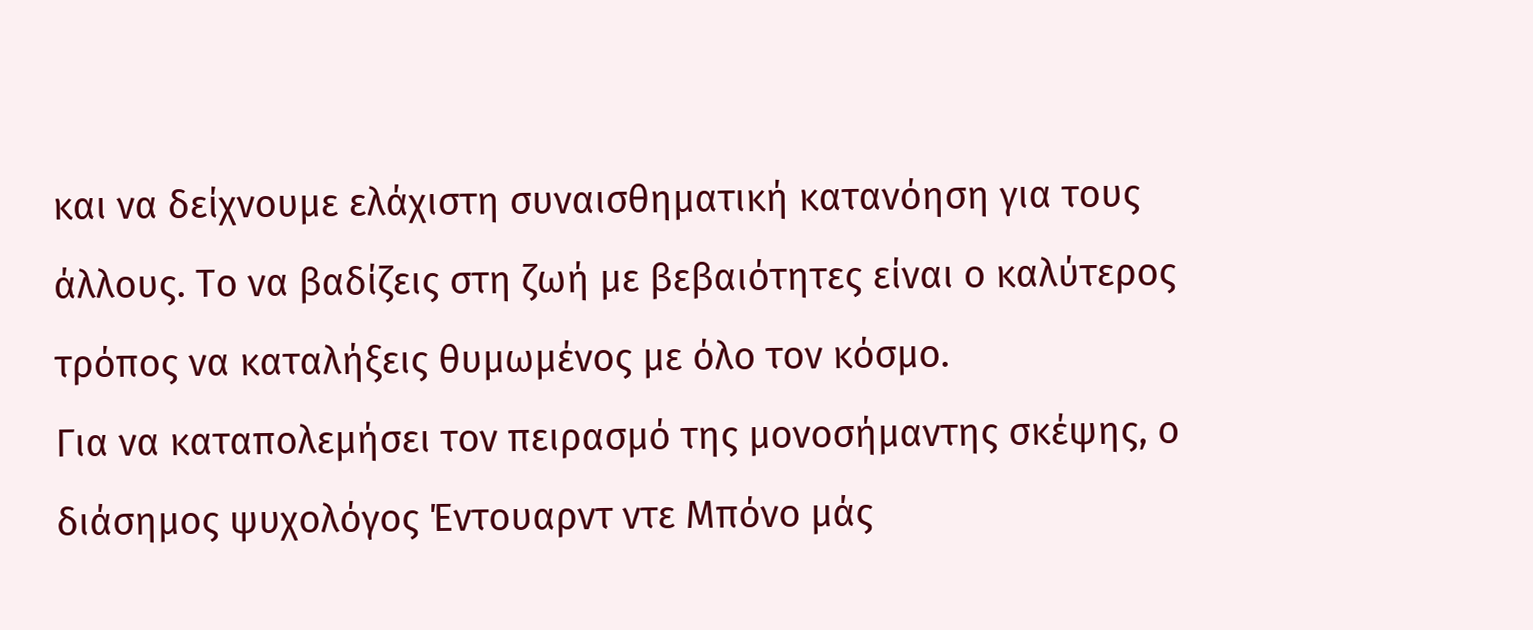και να δείχνουμε ελάχιστη συναισθηματική κατανόηση για τους άλλους. Το να βαδίζεις στη ζωή με βεβαιότητες είναι ο καλύτερος τρόπος να καταλήξεις θυμωμένος με όλο τον κόσμο.
Για να καταπολεμήσει τον πειρασμό της μονοσήμαντης σκέψης, ο διάσημος ψυχολόγος Έντουαρντ ντε Μπόνο μάς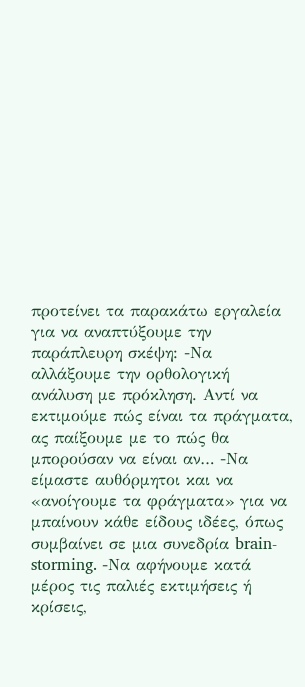προτείνει τα παρακάτω εργαλεία για να αναπτύξουμε την παράπλευρη σκέψη: -Να αλλάξουμε την ορθολογική ανάλυση με πρόκληση. Αντί να εκτιμούμε πώς είναι τα πράγματα, ας παίξουμε με το πώς θα μπορούσαν να είναι αν… -Να είμαστε αυθόρμητοι και να «ανοίγουμε τα φράγματα» για να μπαίνουν κάθε είδους ιδέες, όπως συμβαίνει σε μια συνεδρία brain-storming. -Να αφήνουμε κατά μέρος τις παλιές εκτιμήσεις ή κρίσεις,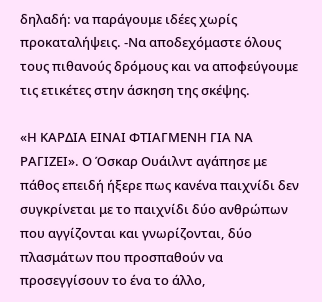δηλαδή: να παράγουμε ιδέες χωρίς προκαταλήψεις. -Να αποδεχόμαστε όλους τους πιθανούς δρόμους και να αποφεύγουμε τις ετικέτες στην άσκηση της σκέψης.

«Η ΚΑΡΔΙΑ ΕΙΝΑΙ ΦΤΙΑΓΜΕΝΗ ΓΙΑ ΝΑ ΡΑΓΙΖΕΙ». Ο Όσκαρ Ουάιλντ αγάπησε με πάθος επειδή ήξερε πως κανένα παιχνίδι δεν συγκρίνεται με το παιχνίδι δύο ανθρώπων που αγγίζονται και γνωρίζονται, δύο πλασμάτων που προσπαθούν να προσεγγίσουν το ένα το άλλο,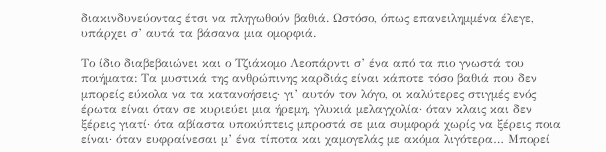διακινδυνεύοντας έτσι να πληγωθούν βαθιά. Ωστόσο, όπως επανειλημμένα έλεγε, υπάρχει σ’ αυτά τα βάσανα μια ομορφιά.

Το ίδιο διαβεβαιώνει και ο Τζιάκομο Λεοπάρντι σ’ ένα από τα πιο γνωστά του ποιήματα: Τα μυστικά της ανθρώπινης καρδιάς είναι κάποτε τόσο βαθιά που δεν μπορείς εύκολα να τα κατανοήσεις· γι’ αυτόν τον λόγο, οι καλύτερες στιγμές ενός έρωτα είναι όταν σε κυριεύει μια ήρεμη, γλυκιά μελαγχολία· όταν κλαις και δεν ξέρεις γιατί· ότα αβίαστα υποκύπτεις μπροστά σε μια συμφορά χωρίς να ξέρεις ποια είναι· όταν ευφραίνεσαι μ’ ένα τίποτα και χαμογελάς με ακόμα λιγότερα… Μπορεί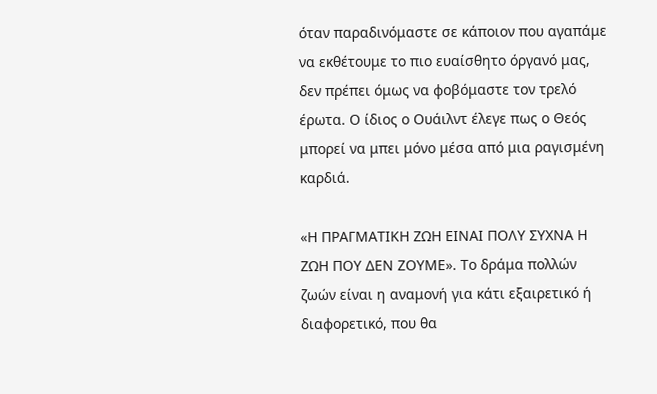όταν παραδινόμαστε σε κάποιον που αγαπάμε να εκθέτουμε το πιο ευαίσθητο όργανό μας, δεν πρέπει όμως να φοβόμαστε τον τρελό έρωτα. Ο ίδιος ο Ουάιλντ έλεγε πως ο Θεός μπορεί να μπει μόνο μέσα από μια ραγισμένη καρδιά.

«Η ΠΡΑΓΜΑΤΙΚΗ ΖΩΗ ΕΙΝΑΙ ΠΟΛΥ ΣΥΧΝΑ Η ΖΩΗ ΠΟΥ ΔΕΝ ΖΟΥΜΕ». Το δράμα πολλών ζωών είναι η αναμονή για κάτι εξαιρετικό ή διαφορετικό, που θα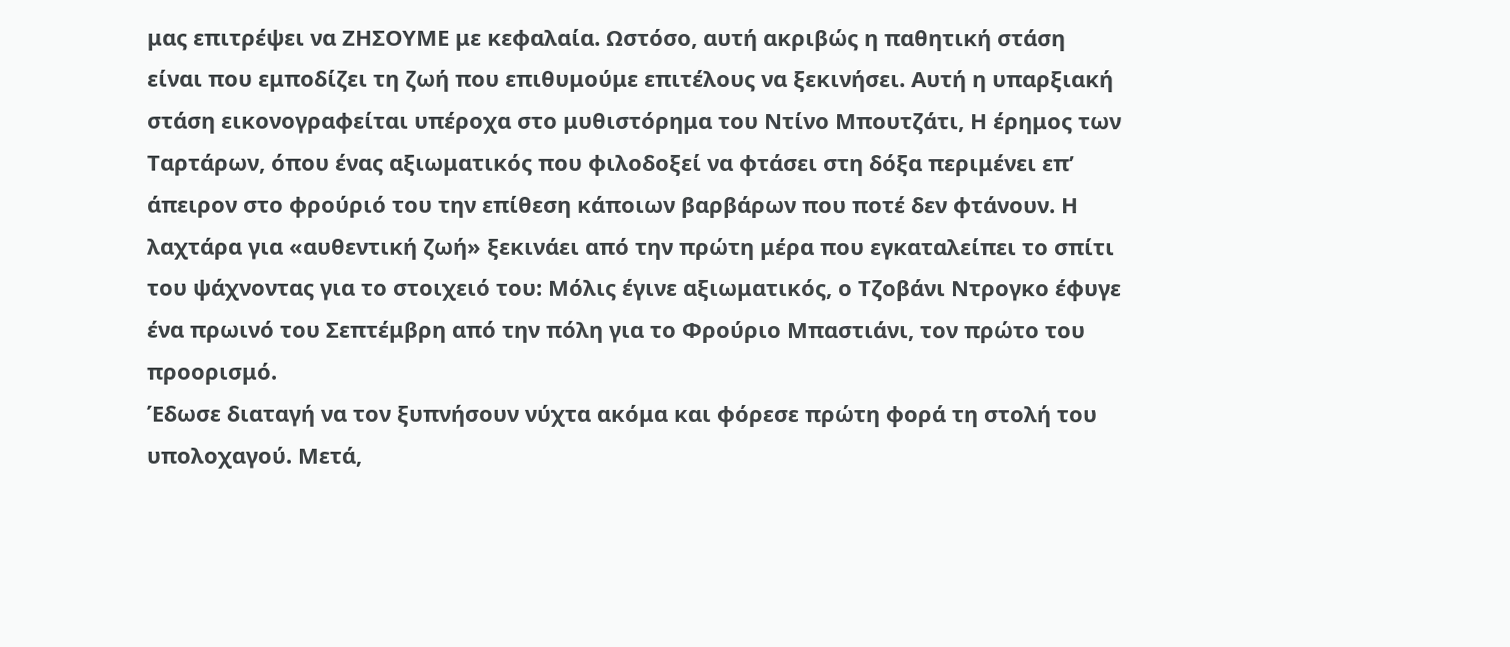μας επιτρέψει να ΖΗΣΟΥΜΕ με κεφαλαία. Ωστόσο, αυτή ακριβώς η παθητική στάση είναι που εμποδίζει τη ζωή που επιθυμούμε επιτέλους να ξεκινήσει. Αυτή η υπαρξιακή στάση εικονογραφείται υπέροχα στο μυθιστόρημα του Ντίνο Μπουτζάτι, Η έρημος των Ταρτάρων, όπου ένας αξιωματικός που φιλοδοξεί να φτάσει στη δόξα περιμένει επ’ άπειρον στο φρούριό του την επίθεση κάποιων βαρβάρων που ποτέ δεν φτάνουν. Η λαχτάρα για «αυθεντική ζωή» ξεκινάει από την πρώτη μέρα που εγκαταλείπει το σπίτι του ψάχνοντας για το στοιχειό του: Μόλις έγινε αξιωματικός, ο Τζοβάνι Ντρογκο έφυγε ένα πρωινό του Σεπτέμβρη από την πόλη για το Φρούριο Μπαστιάνι, τον πρώτο του προορισμό.
Έδωσε διαταγή να τον ξυπνήσουν νύχτα ακόμα και φόρεσε πρώτη φορά τη στολή του υπολοχαγού. Μετά,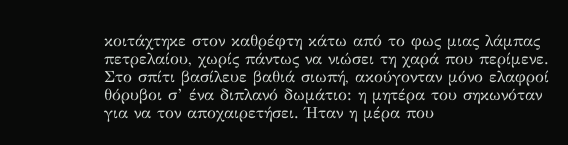κοιτάχτηκε στον καθρέφτη κάτω από το φως μιας λάμπας πετρελαίου, χωρίς πάντως να νιώσει τη χαρά που περίμενε. Στο σπίτι βασίλευε βαθιά σιωπή, ακούγονταν μόνο ελαφροί θόρυβοι σ’ ένα διπλανό δωμάτιο: η μητέρα του σηκωνόταν για να τον αποχαιρετήσει. Ήταν η μέρα που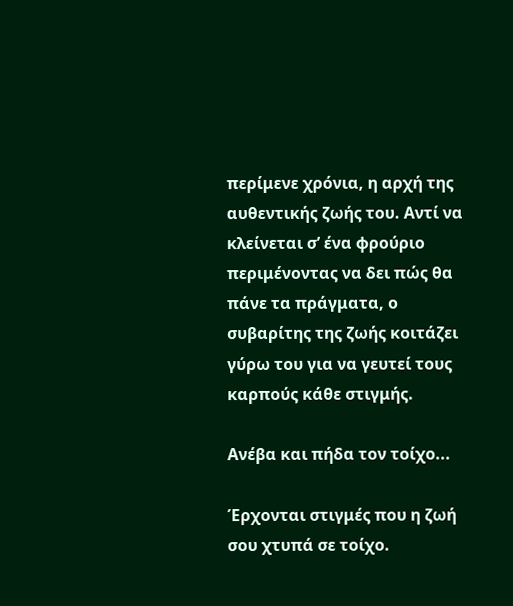περίμενε χρόνια, η αρχή της αυθεντικής ζωής του. Αντί να κλείνεται σ’ ένα φρούριο περιμένοντας να δει πώς θα πάνε τα πράγματα, ο συβαρίτης της ζωής κοιτάζει γύρω του για να γευτεί τους καρπούς κάθε στιγμής.

Ανέβα και πήδα τον τοίχο...

Έρχονται στιγμές που η ζωή σου χτυπά σε τοίχο.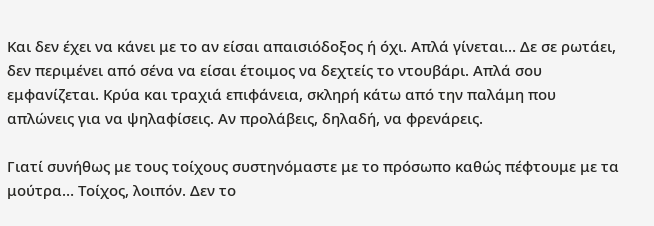Και δεν έχει να κάνει με το αν είσαι απαισιόδοξος ή όχι. Απλά γίνεται… Δε σε ρωτάει, δεν περιμένει από σένα να είσαι έτοιμος να δεχτείς το ντουβάρι. Απλά σου εμφανίζεται. Κρύα και τραχιά επιφάνεια, σκληρή κάτω από την παλάμη που απλώνεις για να ψηλαφίσεις. Αν προλάβεις, δηλαδή, να φρενάρεις.

Γιατί συνήθως με τους τοίχους συστηνόμαστε με το πρόσωπο καθώς πέφτουμε με τα μούτρα… Τοίχος, λοιπόν. Δεν το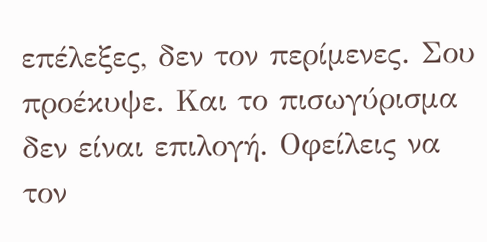επέλεξες, δεν τον περίμενες. Σου προέκυψε. Και το πισωγύρισμα δεν είναι επιλογή. Οφείλεις να τον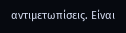αντιμετωπίσεις. Είναι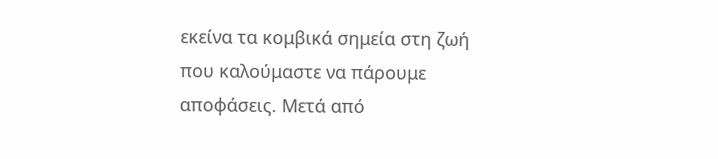εκείνα τα κομβικά σημεία στη ζωή που καλούμαστε να πάρουμε αποφάσεις. Μετά από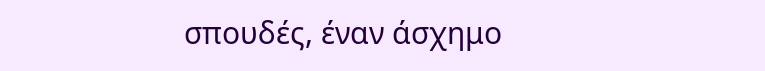σπουδές, έναν άσχημο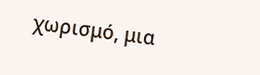χωρισμό, μια